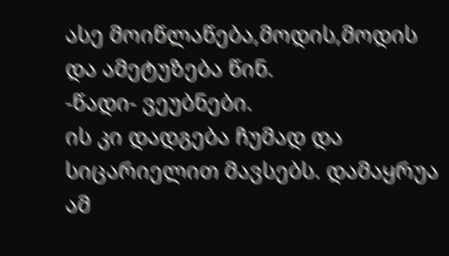ასე მოიწლაწება,მოდის,მოდის და ამეტუზება წინ.
-წადი- ვეუბნები.
ის კი დადგება ჩუმად და სიცარიელით მავსებს. დამაყრუა ამ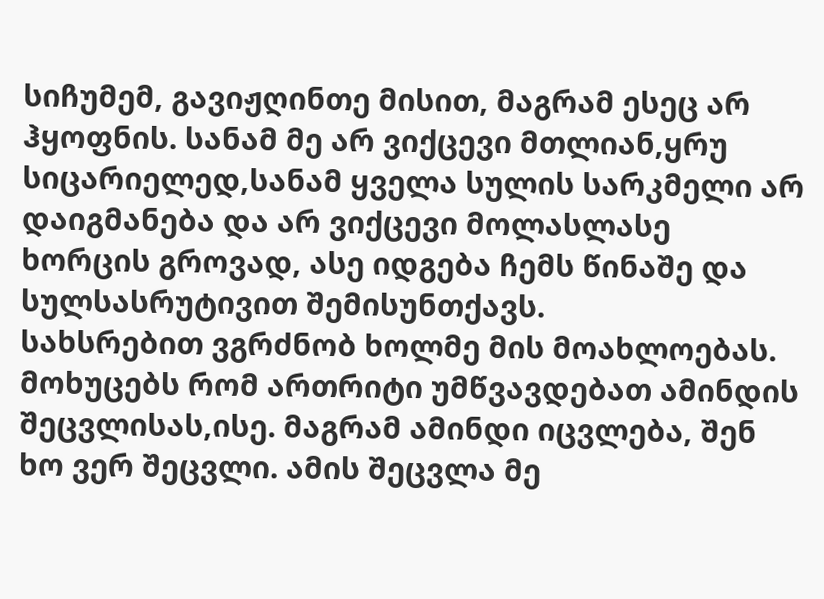სიჩუმემ, გავიჟღინთე მისით, მაგრამ ესეც არ ჰყოფნის. სანამ მე არ ვიქცევი მთლიან,ყრუ სიცარიელედ,სანამ ყველა სულის სარკმელი არ დაიგმანება და არ ვიქცევი მოლასლასე ხორცის გროვად, ასე იდგება ჩემს წინაშე და სულსასრუტივით შემისუნთქავს.
სახსრებით ვგრძნობ ხოლმე მის მოახლოებას. მოხუცებს რომ ართრიტი უმწვავდებათ ამინდის შეცვლისას,ისე. მაგრამ ამინდი იცვლება, შენ ხო ვერ შეცვლი. ამის შეცვლა მე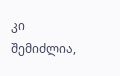კი შემიძლია,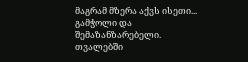მაგრამ მზერა აქვს ისეთი... გამჭოლი და შემაზანზარებელი. თვალებში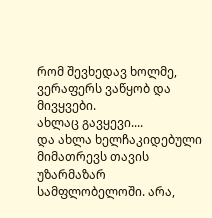რომ შევხედავ ხოლმე, ვერაფერს ვაწყობ და მივყვები.
ახლაც გავყევი....
და ახლა ხელჩაკიდებული მიმათრევს თავის უზარმაზარ სამფლობელოში. არა,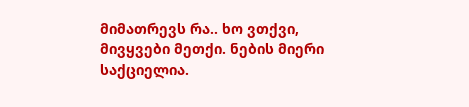მიმათრევს რა.. ხო ვთქვი, მივყვები მეთქი. ნების მიერი საქციელია.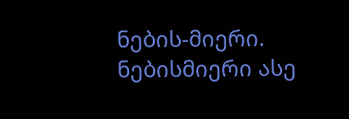ნების-მიერი. ნებისმიერი ასე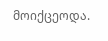მოიქცეოდა.